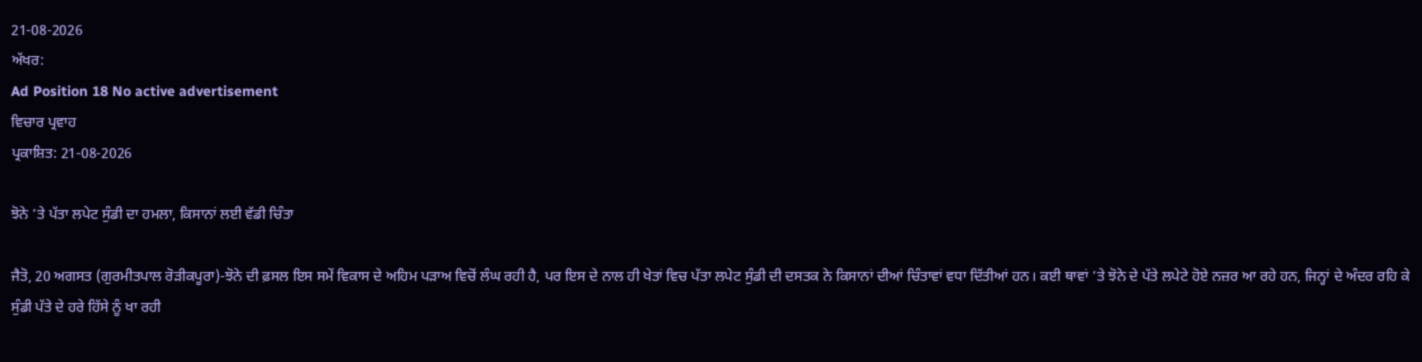21-08-2026
ਅੱਖਰ:
Ad Position 18 No active advertisement
ਵਿਚਾਰ ਪ੍ਰਵਾਹ
ਪ੍ਰਕਾਸ਼ਿਤ: 21-08-2026

ਝੋਨੇ ’ਤੇ ਪੱਤਾ ਲਪੇਟ ਸੁੰਡੀ ਦਾ ਹਮਲਾ, ਕਿਸਾਨਾਂ ਲਈ ਵੱਡੀ ਚਿੰਤਾ

ਜੈਤੋ, 20 ਅਗਸਤ (ਗੁਰਮੀਤਪਾਲ ਰੋੜੀਕਪੂਰਾ)-ਝੋਨੇ ਦੀ ਫ਼ਸਲ ਇਸ ਸਮੇਂ ਵਿਕਾਸ ਦੇ ਅਹਿਮ ਪੜਾਅ ਵਿਚੋਂ ਲੰਘ ਰਹੀ ਹੈ, ਪਰ ਇਸ ਦੇ ਨਾਲ ਹੀ ਖੇਤਾਂ ਵਿਚ ਪੱਤਾ ਲਪੇਟ ਸੁੰਡੀ ਦੀ ਦਸਤਕ ਨੇ ਕਿਸਾਨਾਂ ਦੀਆਂ ਚਿੰਤਾਵਾਂ ਵਧਾ ਦਿੱਤੀਆਂ ਹਨ। ਕਈ ਥਾਵਾਂ ’ਤੇ ਝੋਨੇ ਦੇ ਪੱਤੇ ਲਪੇਟੇ ਹੋਏ ਨਜ਼ਰ ਆ ਰਹੇ ਹਨ, ਜਿਨ੍ਹਾਂ ਦੇ ਅੰਦਰ ਰਹਿ ਕੇ ਸੁੰਡੀ ਪੱਤੇ ਦੇ ਹਰੇ ਹਿੱਸੇ ਨੂੰ ਖਾ ਰਹੀ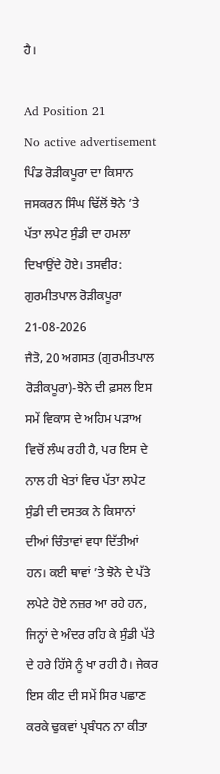ਹੈ।

Ad Position 21
No active advertisement
ਪਿੰਡ ਰੋੜੀਕਪੂਰਾ ਦਾ ਕਿਸਾਨ ਜਸਕਰਨ ਸਿੰਘ ਢਿੱਲੋਂ ਝੋਨੇ ’ਤੇ ਪੱਤਾ ਲਪੇਟ ਸੁੰਡੀ ਦਾ ਹਮਲਾ ਦਿਖਾਉਂਦੇ ਹੋਏ। ਤਸਵੀਰ: ਗੁਰਮੀਤਪਾਲ ਰੋੜੀਕਪੂਰਾ 21-08-2026
ਜੈਤੋ, 20 ਅਗਸਤ (ਗੁਰਮੀਤਪਾਲ ਰੋੜੀਕਪੂਰਾ)-ਝੋਨੇ ਦੀ ਫ਼ਸਲ ਇਸ ਸਮੇਂ ਵਿਕਾਸ ਦੇ ਅਹਿਮ ਪੜਾਅ ਵਿਚੋਂ ਲੰਘ ਰਹੀ ਹੈ, ਪਰ ਇਸ ਦੇ ਨਾਲ ਹੀ ਖੇਤਾਂ ਵਿਚ ਪੱਤਾ ਲਪੇਟ ਸੁੰਡੀ ਦੀ ਦਸਤਕ ਨੇ ਕਿਸਾਨਾਂ ਦੀਆਂ ਚਿੰਤਾਵਾਂ ਵਧਾ ਦਿੱਤੀਆਂ ਹਨ। ਕਈ ਥਾਵਾਂ ’ਤੇ ਝੋਨੇ ਦੇ ਪੱਤੇ ਲਪੇਟੇ ਹੋਏ ਨਜ਼ਰ ਆ ਰਹੇ ਹਨ, ਜਿਨ੍ਹਾਂ ਦੇ ਅੰਦਰ ਰਹਿ ਕੇ ਸੁੰਡੀ ਪੱਤੇ ਦੇ ਹਰੇ ਹਿੱਸੇ ਨੂੰ ਖਾ ਰਹੀ ਹੈ। ਜੇਕਰ ਇਸ ਕੀਟ ਦੀ ਸਮੇਂ ਸਿਰ ਪਛਾਣ ਕਰਕੇ ਢੁਕਵਾਂ ਪ੍ਰਬੰਧਨ ਨਾ ਕੀਤਾ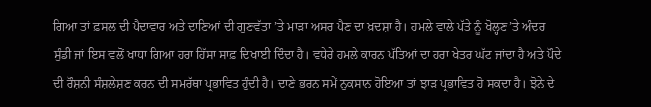ਗਿਆ ਤਾਂ ਫ਼ਸਲ ਦੀ ਪੈਦਾਵਾਰ ਅਤੇ ਦਾਣਿਆਂ ਦੀ ਗੁਣਵੱਤਾ ’ਤੇ ਮਾੜਾ ਅਸਰ ਪੈਣ ਦਾ ਖ਼ਦਸ਼ਾ ਹੈ। ਹਮਲੇ ਵਾਲੇ ਪੱਤੇ ਨੂੰ ਖੋਲ੍ਹਣ’ਤੇ ਅੰਦਰ ਸੁੰਡੀ ਜਾਂ ਇਸ ਵਲੋਂ ਖਾਧਾ ਗਿਆ ਹਰਾ ਹਿੱਸਾ ਸਾਫ਼ ਦਿਖਾਈ ਦਿੰਦਾ ਹੈ। ਵਧੇਰੇ ਹਮਲੇ ਕਾਰਨ ਪੱਤਿਆਂ ਦਾ ਹਰਾ ਖੇਤਰ ਘੱਟ ਜਾਂਦਾ ਹੈ ਅਤੇ ਪੌਦੇ ਦੀ ਰੌਸ਼ਨੀ ਸੰਸ਼ਲੇਸ਼ਣ ਕਰਨ ਦੀ ਸਮਰੱਥਾ ਪ੍ਰਭਾਵਿਤ ਹੁੰਦੀ ਹੈ। ਦਾਣੇ ਭਰਨ ਸਮੇਂ ਨੁਕਸਾਨ ਹੋਇਆ ਤਾਂ ਝਾੜ ਪ੍ਰਭਾਵਿਤ ਹੋ ਸਕਦਾ ਹੈ। ਝੋਨੇ ਦੇ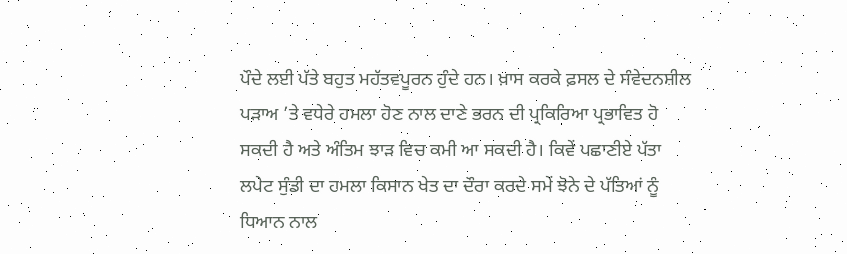ਪੌਦੇ ਲਈ ਪੱਤੇ ਬਹੁਤ ਮਹੱਤਵਪੂਰਨ ਹੁੰਦੇ ਹਨ। ਖ਼ਾਸ ਕਰਕੇ ਫ਼ਸਲ ਦੇ ਸੰਵੇਦਨਸ਼ੀਲ ਪੜਾਅ ’ਤੇ ਵਧੇਰੇ ਹਮਲਾ ਹੋਣ ਨਾਲ ਦਾਣੇ ਭਰਨ ਦੀ ਪ੍ਰਕਿਰਿਆ ਪ੍ਰਭਾਵਿਤ ਹੋ ਸਕਦੀ ਹੈ ਅਤੇ ਅੰਤਿਮ ਝਾੜ ਵਿਚ ਕਮੀ ਆ ਸਕਦੀ ਹੈ। ਕਿਵੇਂ ਪਛਾਣੀਏ ਪੱਤਾ ਲਪੇਟ ਸੁੰਡੀ ਦਾ ਹਮਲਾ ਕਿਸਾਨ ਖੇਤ ਦਾ ਦੌਰਾ ਕਰਦੇ ਸਮੇਂ ਝੋਨੇ ਦੇ ਪੱਤਿਆਂ ਨੂੰ ਧਿਆਨ ਨਾਲ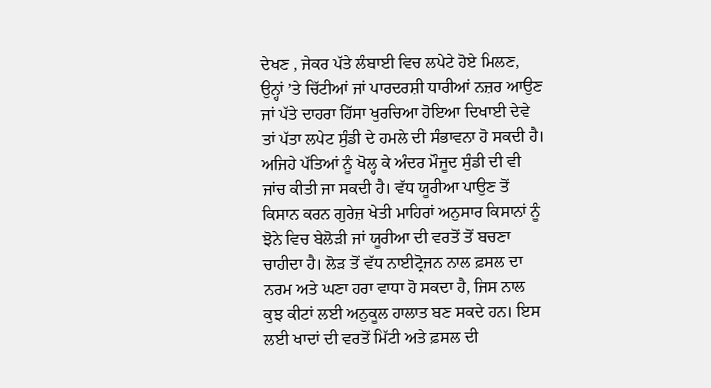ਦੇਖਣ , ਜੇਕਰ ਪੱਤੇ ਲੰਬਾਈ ਵਿਚ ਲਪੇਟੇ ਹੋਏ ਮਿਲਣ, ਉਨ੍ਹਾਂ ’ਤੇ ਚਿੱਟੀਆਂ ਜਾਂ ਪਾਰਦਰਸ਼ੀ ਧਾਰੀਆਂ ਨਜ਼ਰ ਆਉਣ ਜਾਂ ਪੱਤੇ ਦਾਹਰਾ ਹਿੱਸਾ ਖੁਰਚਿਆ ਹੋਇਆ ਦਿਖਾਈ ਦੇਵੇ ਤਾਂ ਪੱਤਾ ਲਪੇਟ ਸੁੰਡੀ ਦੇ ਹਮਲੇ ਦੀ ਸੰਭਾਵਨਾ ਹੋ ਸਕਦੀ ਹੈ। ਅਜਿਹੇ ਪੱਤਿਆਂ ਨੂੰ ਖੋਲ੍ਹ ਕੇ ਅੰਦਰ ਮੌਜੂਦ ਸੁੰਡੀ ਦੀ ਵੀ ਜਾਂਚ ਕੀਤੀ ਜਾ ਸਕਦੀ ਹੈ। ਵੱਧ ਯੂਰੀਆ ਪਾਉਣ ਤੋਂ ਕਿਸਾਨ ਕਰਨ ਗੁਰੇਜ਼ ਖੇਤੀ ਮਾਹਿਰਾਂ ਅਨੁਸਾਰ ਕਿਸਾਨਾਂ ਨੂੰ ਝੋਨੇ ਵਿਚ ਬੇਲੋੜੀ ਜਾਂ ਯੂਰੀਆ ਦੀ ਵਰਤੋਂ ਤੋਂ ਬਚਣਾ ਚਾਹੀਦਾ ਹੈ। ਲੋੜ ਤੋਂ ਵੱਧ ਨਾਈਟ੍ਰੋਜਨ ਨਾਲ ਫ਼ਸਲ ਦਾ ਨਰਮ ਅਤੇ ਘਣਾ ਹਰਾ ਵਾਧਾ ਹੋ ਸਕਦਾ ਹੈ, ਜਿਸ ਨਾਲ ਕੁਝ ਕੀਟਾਂ ਲਈ ਅਨੁਕੂਲ ਹਾਲਾਤ ਬਣ ਸਕਦੇ ਹਨ। ਇਸ ਲਈ ਖਾਦਾਂ ਦੀ ਵਰਤੋਂ ਮਿੱਟੀ ਅਤੇ ਫ਼ਸਲ ਦੀ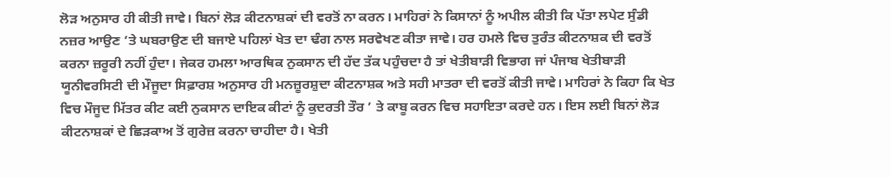ਲੋੜ ਅਨੁਸਾਰ ਹੀ ਕੀਤੀ ਜਾਵੇ। ਬਿਨਾਂ ਲੋੜ ਕੀਟਨਾਸ਼ਕਾਂ ਦੀ ਵਰਤੋਂ ਨਾ ਕਰਨ। ਮਾਹਿਰਾਂ ਨੇ ਕਿਸਾਨਾਂ ਨੂੰ ਅਪੀਲ ਕੀਤੀ ਕਿ ਪੱਤਾ ਲਪੇਟ ਸੁੰਡੀ ਨਜ਼ਰ ਆਉਣ ’ਤੇ ਘਬਰਾਉਣ ਦੀ ਬਜਾਏ ਪਹਿਲਾਂ ਖੇਤ ਦਾ ਢੰਗ ਨਾਲ ਸਰਵੇਖਣ ਕੀਤਾ ਜਾਵੇ। ਹਰ ਹਮਲੇ ਵਿਚ ਤੁਰੰਤ ਕੀਟਨਾਸ਼ਕ ਦੀ ਵਰਤੋਂ ਕਰਨਾ ਜ਼ਰੂਰੀ ਨਹੀਂ ਹੁੰਦਾ। ਜੇਕਰ ਹਮਲਾ ਆਰਥਿਕ ਨੁਕਸਾਨ ਦੀ ਹੱਦ ਤੱਕ ਪਹੁੰਚਦਾ ਹੈ ਤਾਂ ਖੇਤੀਬਾੜੀ ਵਿਭਾਗ ਜਾਂ ਪੰਜਾਬ ਖੇਤੀਬਾੜੀ ਯੂਨੀਵਰਸਿਟੀ ਦੀ ਮੌਜੂਦਾ ਸਿਫ਼ਾਰਸ਼ ਅਨੁਸਾਰ ਹੀ ਮਨਜ਼ੂਰਸ਼ੁਦਾ ਕੀਟਨਾਸ਼ਕ ਅਤੇ ਸਹੀ ਮਾਤਰਾ ਦੀ ਵਰਤੋਂ ਕੀਤੀ ਜਾਵੇ। ਮਾਹਿਰਾਂ ਨੇ ਕਿਹਾ ਕਿ ਖੇਤ ਵਿਚ ਮੌਜੂਦ ਮਿੱਤਰ ਕੀਟ ਕਈ ਨੁਕਸਾਨ ਦਾਇਕ ਕੀਟਾਂ ਨੂੰ ਕੁਦਰਤੀ ਤੌਰ ’ ਤੇ ਕਾਬੂ ਕਰਨ ਵਿਚ ਸਹਾਇਤਾ ਕਰਦੇ ਹਨ। ਇਸ ਲਈ ਬਿਨਾਂ ਲੋੜ ਕੀਟਨਾਸ਼ਕਾਂ ਦੇ ਛਿੜਕਾਅ ਤੋਂ ਗੁਰੇਜ਼ ਕਰਨਾ ਚਾਹੀਦਾ ਹੈ। ਖੇਤੀ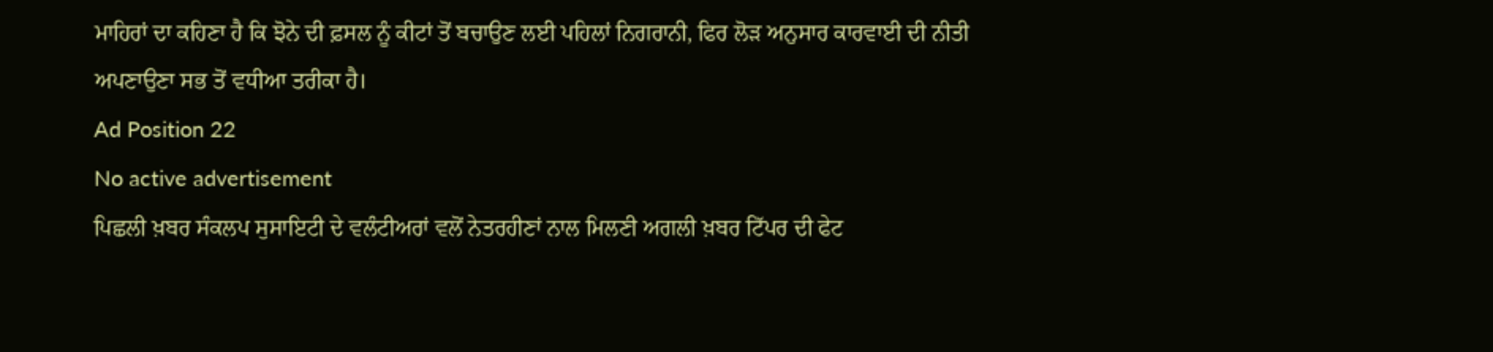ਮਾਹਿਰਾਂ ਦਾ ਕਹਿਣਾ ਹੈ ਕਿ ਝੋਨੇ ਦੀ ਫ਼ਸਲ ਨੂੰ ਕੀਟਾਂ ਤੋਂ ਬਚਾਉਣ ਲਈ ਪਹਿਲਾਂ ਨਿਗਰਾਨੀ, ਫਿਰ ਲੋੜ ਅਨੁਸਾਰ ਕਾਰਵਾਈ ਦੀ ਨੀਤੀ ਅਪਣਾਉਣਾ ਸਭ ਤੋਂ ਵਧੀਆ ਤਰੀਕਾ ਹੈ।
Ad Position 22
No active advertisement
ਪਿਛਲੀ ਖ਼ਬਰ ਸੰਕਲਪ ਸੁਸਾਇਟੀ ਦੇ ਵਲੰਟੀਅਰਾਂ ਵਲੋਂ ਨੇਤਰਹੀਣਾਂ ਨਾਲ ਮਿਲਣੀ ਅਗਲੀ ਖ਼ਬਰ ਟਿੱਪਰ ਦੀ ਫੇਟ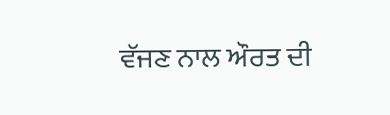ਵੱਜਣ ਨਾਲ ਔਰਤ ਦੀ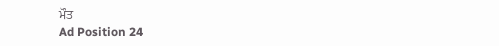ਮੌਤ
Ad Position 24